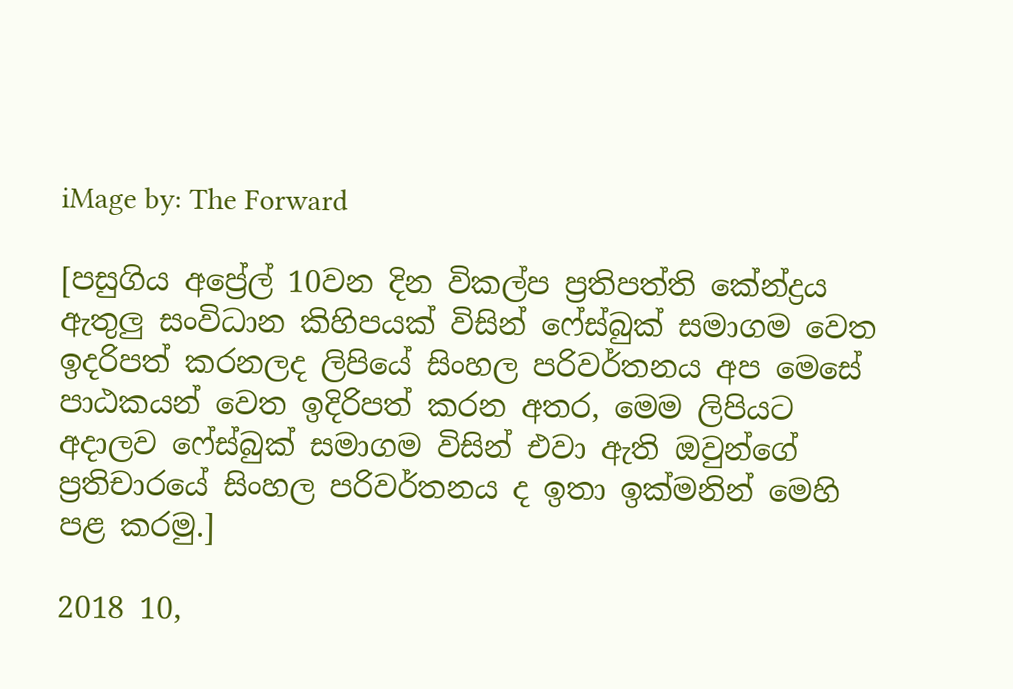iMage by: The Forward

[පසුගිය අප්‍රේල් 10වන දින විකල්ප ප්‍රතිපත්ති කේන්ද්‍රය ඇතුලු සංවිධාන කිහිපයක් විසින් ෆේස්බුක් සමාගම වෙත ඉදරිපත් කරනලද ලිපියේ සිංහල පරිවර්තනය අප මෙසේ පාඨකයන් වෙත ඉදිරිපත් කරන අතර, මෙම ලිපියට අදාලව ෆේස්බුක් සමාගම විසින් එවා ඇති ඔවුන්ගේ ප්‍රතිචාරයේ සිංහල පරිවර්තනය ද ඉතා ඉක්මනින් මෙහි පළ කරමු.]

2018 10,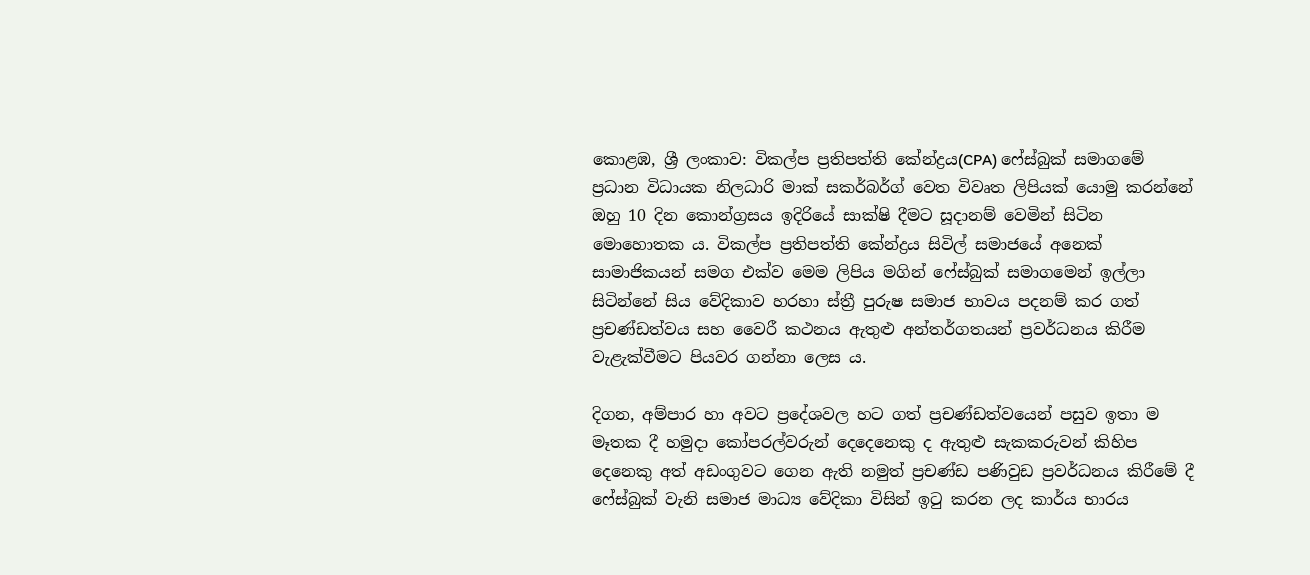කොළඹ, ශ්‍රී ලංකාව: විකල්ප ප්‍රතිපත්ති කේන්ද්‍රය(CPA) ෆේස්බුක් සමාගමේ ප්‍රධාන විධායක නිලධාරි මාක් සකර්බර්ග් වෙත විවෘත ලිපියක් යොමු කරන්නේ ඔහු 10 දින කොන්ග්‍රසය ඉදිරියේ සාක්ෂි දීමට සූදානම් වෙමින් සිටින මොහොතක ය. විකල්ප ප්‍රතිපත්ති කේන්ද්‍රය සිවිල් සමාජයේ අනෙක් සාමාජිකයන් සමග එක්ව මෙම ලිපිය මගින් ෆේස්බුක් සමාගමෙන් ඉල්ලා සිටින්නේ සිය වේදිකාව හරහා ස්ත්‍රී පුරුෂ සමාජ භාවය පදනම් කර ගත් ප්‍රචණ්ඩත්වය සහ වෛරී කථනය ඇතුළු අන්තර්ගතයන් ප්‍රවර්ධනය කිරීම වැළැක්වීමට පියවර ගන්නා ලෙස ය.

දිගන, අම්පාර හා අවට ප්‍රදේශවල හට ගත් ප්‍රචණ්ඩත්වයෙන් පසුව ඉතා ම මෑතක දී හමුදා කෝපරල්වරුන් දෙදෙනෙකු ද ඇතුළු සැකකරුවන් කිහිප දෙනෙකු අත් අඩංගුවට ගෙන ඇති නමුත් ප්‍රචණ්ඩ පණිවුඩ ප්‍රවර්ධනය කිරීමේ දී ෆේස්බුක් වැනි සමාජ මාධ්‍ය වේදිකා විසින් ඉටු කරන ලද කාර්ය භාරය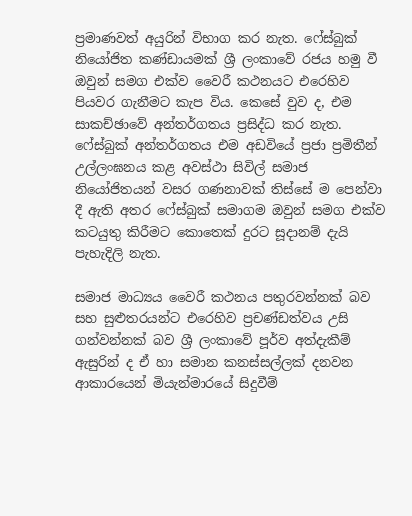ප්‍රමාණවත් අයුරින් විභාග කර නැත. ෆේස්බුක් නියෝජිත කණ්ඩායමක් ශ්‍රී ලංකාවේ රජය හමු වී ඔවුන් සමග එක්ව වෛරී කථනයට එරෙහිව පියවර ගැනීමට කැප විය. කෙසේ වුව ද, එම සාකච්ඡාවේ අන්තර්ගතය ප්‍රසිද්ධ කර නැත. ෆේස්බුක් අන්තර්ගතය එම අඩවියේ ප්‍රජා ප්‍රමිතීන් උල්ලංඝනය කළ අවස්ථා සිවිල් සමාජ නියෝජිතයන් වසර ගණනාවක් තිස්සේ ම පෙන්වා දී ඇති අතර ෆේස්බුක් සමාගම ඔවුන් සමග එක්ව කටයුතු කිරීමට කොතෙක් දුරට සූදානම් දැයි පැහැදිලි නැත.

සමාජ මාධ්‍යය වෛරී කථනය පතුරවන්නක් බව සහ සුළුතරයන්ට එරෙහිව ප්‍රචණ්ඩත්වය උසි ගන්වන්නක් බව ශ්‍රී ලංකාවේ පූර්ව අත්දැකීම් ඇසුරින් ද ඒ හා සමාන කනස්සල්ලක් දනවන ආකාරයෙන් මියැන්මාරයේ සිදුවීම්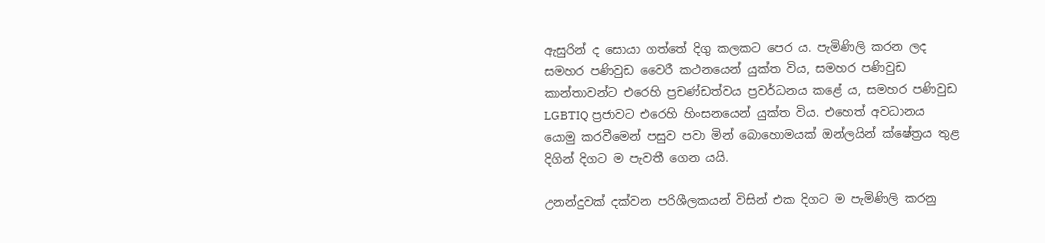ඇසුරින් ද සොයා ගත්තේ දිගු කලකට පෙර ය. පැමිණිලි කරන ලද සමහර පණිවුඩ වෛරී කථනයෙන් යුක්ත විය, සමහර පණිවුඩ කාන්තාවන්ට එරෙහි ප්‍රචණ්ඩත්වය ප්‍රවර්ධනය කළේ ය, සමහර පණිවුඩ LGBTIQ ප්‍රජාවට එරෙහි හිංසනයෙන් යුක්ත විය. එහෙත් අවධානය යොමු කරවීමෙන් පසුව පවා මින් බොහොමයක් ඔන්ලයින් ක්ෂේත්‍රය තුළ දිගින් දිගට ම පැවතී ගෙන යයි.

උනන්දුවක් දක්වන පරිශීලකයන් විසින් එක දිගට ම පැමිණිලි කරනු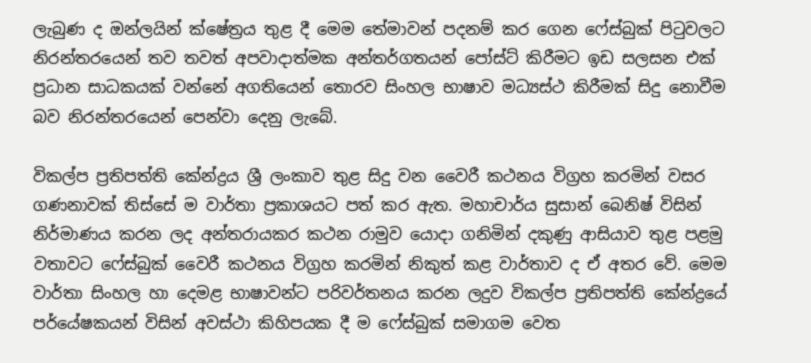ලැබුණ ද ඔන්ලයින් ක්ෂේත්‍රය තුළ දී මෙම තේමාවන් පදනම් කර ගෙන ෆේස්බුක් පිටුවලට නිරන්තරයෙන් තව තවත් අපවාදාත්මක අන්තර්ගතයන් පෝස්ට් කිරීමට ඉඩ සලසන එක් ප්‍රධාන සාධකයක් වන්නේ අගතියෙන් තොරව සිංහල භාෂාව මධ්‍යස්ථ කිරීමක් සිදු නොවීම බව නිරන්තරයෙන් පෙන්වා දෙනු ලැබේ.

විකල්ප ප්‍රතිපත්ති කේන්ද්‍රය ශ්‍රී ලංකාව තුළ සිදු වන වෛරී කථනය විග්‍රහ කරමින් වසර ගණනාවක් තිස්සේ ම වාර්තා ප්‍රකාශයට පත් කර ඇත. මහාචාර්ය සුසාන් බෙනිෂ් විසින් නිර්මාණය කරන ලද අන්තරායකර කථන රාමුව යොදා ගනිමින් දකුණු ආසියාව තුළ පළමු වතාවට ෆේස්බුක් වෛරී කථනය විග්‍රහ කරමින් නිකුත් කළ වාර්තාව ද ඒ අතර වේ. මෙම වාර්තා සිංහල හා දෙමළ භාෂාවන්ට පරිවර්තනය කරන ලදුව විකල්ප ප්‍රතිපත්ති කේන්ද්‍රයේ පර්යේෂකයන් විසින් අවස්ථා කිහිපයක දී ම ෆේස්බුක් සමාගම වෙත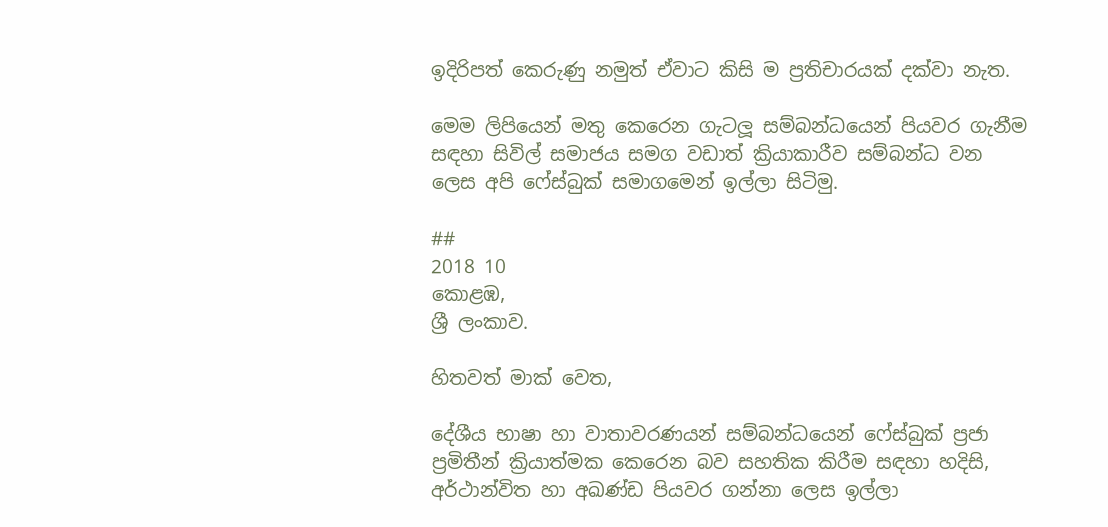ඉදිරිපත් කෙරුණු නමුත් ඒවාට කිසි ම ප්‍රතිචාරයක් දක්වා නැත.

මෙම ලිපියෙන් මතු කෙරෙන ගැටලූ සම්බන්ධයෙන් පියවර ගැනීම සඳහා සිවිල් සමාජය සමග වඩාත් ක්‍රියාකාරීව සම්බන්ධ වන ලෙස අපි ෆේස්බුක් සමාගමෙන් ඉල්ලා සිටිමු.

##
2018 10
කොළඹ,
ශ්‍රී ලංකාව.

හිතවත් මාක් වෙත,

දේශීය භාෂා හා වාතාවරණයන් සම්බන්ධයෙන් ෆේස්බුක් ප්‍රජා ප්‍රමිතීන් ක්‍රියාත්මක කෙරෙන බව සහතික කිරීම සඳහා හදිසි, අර්ථාන්විත හා අඛණ්ඩ පියවර ගන්නා ලෙස ඉල්ලා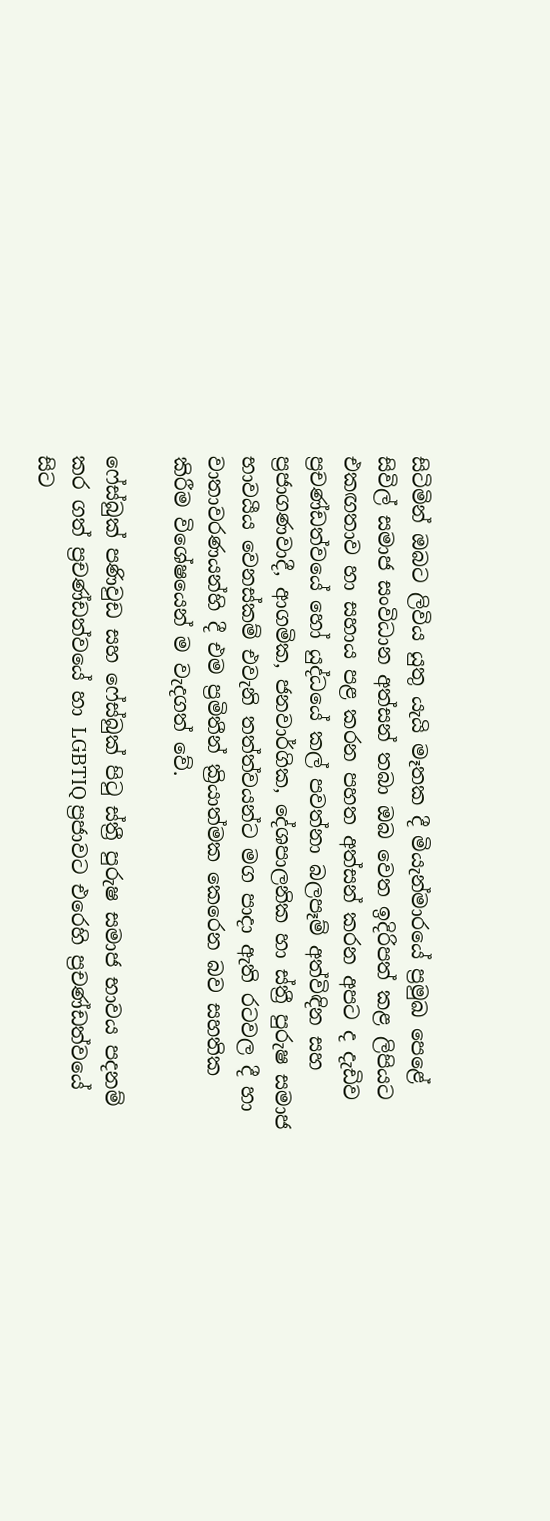සිටිමින් ඔබට ලිවිය යුතු යැයි මෑතක දී මියැන්මාරයේ ප්‍රමුඛ පෙළේ සිවිල් සමාජ සංවිධාන අත්සන් තබා ඔබ වෙත ඉදිරිපත් කළ ලිපියට එකඟතාව හා සහාය පළ කරන පහත අත්සන් කරන අපට ද දැඩිව ප්‍රචණ්ඩත්වයේ හෝ යුද්ධයේ කල් පවත්නා බලපෑම් අත්විඳින සහ ප්‍රජාගණවාදී, ආගමික, ජනවාර්ගික, දේශපාලනික හා ස්ත්‍රී පුරුෂ සමාජ භාවයීය වෙනස්කම් එවැනි තත්ත්වයන්ට මග පාදා ඇති රටවල දී හා වාතාවරණයන්හි දී එම ප්‍රමිතීන් ක්‍රියාත්මක කෙරෙන බව සහතික කිරීම විශේෂයෙන් ම වැදගත් වේ.

ෆේස්බුක් පණිවුඩ සහ ෆේස්බුක් පිටු ස්ත්‍රී පුරුෂ සමාජ භාවය පදනම් කර ගත් ප්‍රචණ්ඩත්වයේ හා LGBTIQ ප්‍රජාවට එරෙහි ප්‍රචණ්ඩත්වයේ සිට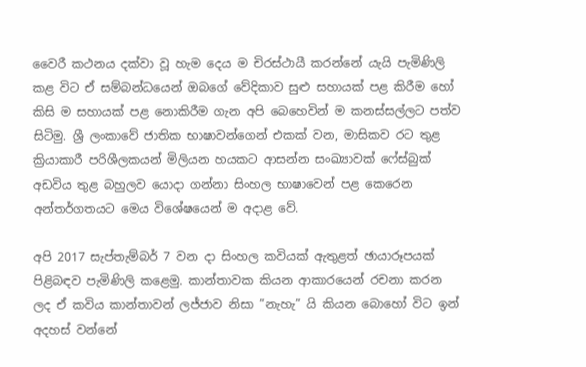වෛරී කථනය දක්වා වූ හැම දෙය ම චිරස්ථායී කරන්නේ යැයි පැමිණිලි කළ විට ඒ සම්බන්ධයෙන් ඔබගේ වේදිකාව සුළු සහායක් පළ කිරීම හෝ කිසි ම සහායක් පළ නොකිරීම ගැන අපි බෙහෙවින් ම කනස්සල්ලට පත්ව සිටිමු. ශ්‍රී ලංකාවේ ජාතික භාෂාවන්ගෙන් එකක් වන, මාසිකව රට තුළ ක්‍රියාකාරී පරිශීලකයන් මිලියන හයකට ආසන්න සංඛ්‍යාවක් ෆේස්බුක් අඩවිය තුළ බහුලව යොදා ගන්නා සිංහල භාෂාවෙන් පළ කෙරෙන අන්තර්ගතයට මෙය විශේෂයෙන් ම අදාළ වේ.

අපි 2017 සැප්තැම්බර් 7 වන දා සිංහල කවියක් ඇතුළත් ඡායාරූපයක් පිළිබඳව පැමිණිලි කළෙමු. කාන්තාවක කියන ආකාරයෙන් රචනා කරන ලද ඒ කවිය කාන්තාවන් ලජ්ජාව නිසා ”නැහැ” යි කියන බොහෝ විට ඉන් අදහස් වන්නේ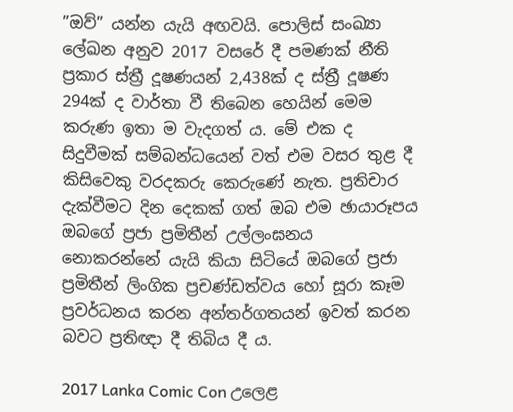”ඔව්” යන්න යැයි අඟවයි. පොලිස් සංඛ්‍යා ලේඛන අනුව 2017 වසරේ දී පමණක් නීති ප්‍රකාර ස්ත්‍රී දූෂණයන් 2,438ක් ද ස්ත්‍රී දූෂණ 294ක් ද වාර්තා වී තිබෙන හෙයින් මෙම කරුණ ඉතා ම වැදගත් ය. මේ එක ද සිදුවීමක් සම්බන්ධයෙන් වත් එම වසර තුළ දී කිසිවෙකු වරදකරු කෙරුණේ නැත. ප්‍රතිචාර දැක්වීමට දින දෙකක් ගත් ඔබ එම ඡායාරූපය ඔබගේ ප්‍රජා ප්‍රමිතීන් උල්ලංඝනය නොකරන්නේ යැයි කියා සිටියේ ඔබගේ ප්‍රජා ප්‍රමිතීන් ලිංගික ප්‍රචණ්ඩත්වය හෝ සූරා කෑම ප්‍රවර්ධනය කරන අන්තර්ගතයන් ඉවත් කරන බවට ප්‍රතිඥා දී තිබිය දී ය.

2017 Lanka Comic Con උලෙළ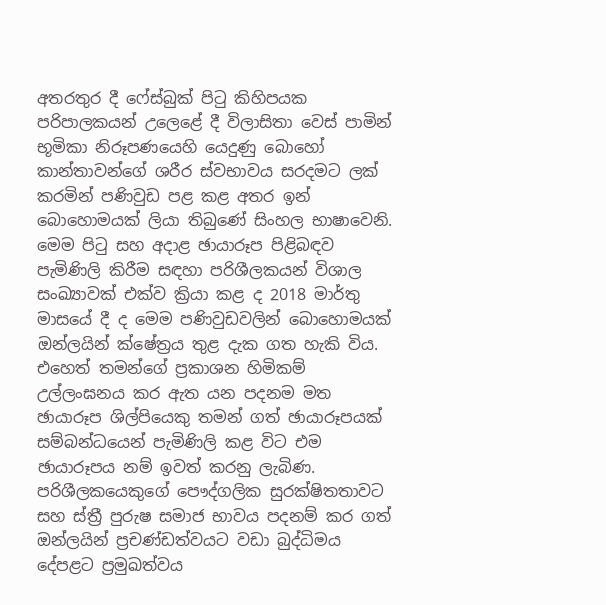අතරතුර දී ෆේස්බුක් පිටු කිහිපයක පරිපාලකයන් උලෙළේ දී විලාසිතා වෙස් පාමින් භූමිකා නිරූපණයෙහි යෙදුණු බොහෝ කාන්තාවන්ගේ ශරීර ස්වභාවය සරදමට ලක් කරමින් පණිවුඩ පළ කළ අතර ඉන් බොහොමයක් ලියා තිබුණේ සිංහල භාෂාවෙනි. මෙම පිටු සහ අදාළ ඡායාරූප පිළිබඳව පැමිණිලි කිරීම සඳහා පරිශීලකයන් විශාල සංඛ්‍යාවක් එක්ව ක්‍රියා කළ ද 2018 මාර්තු මාසයේ දී ද මෙම පණිවුඩවලින් බොහොමයක් ඔන්ලයින් ක්ෂේත්‍රය තුළ දැක ගත හැකි විය. එහෙත් තමන්ගේ ප්‍රකාශන හිමිකම් උල්ලංඝනය කර ඇත යන පදනම මත ඡායාරූප ශිල්පියෙකු තමන් ගත් ඡායාරූපයක් සම්බන්ධයෙන් පැමිණිලි කළ විට එම ඡායාරූපය නම් ඉවත් කරනු ලැබිණ. පරිශීලකයෙකුගේ පෞද්ගලික සුරක්ෂිතතාවට සහ ස්ත්‍රී පුරුෂ සමාජ භාවය පදනම් කර ගත් ඔන්ලයින් ප්‍රචණ්ඩත්වයට වඩා බුද්ධිමය දේපළට ප්‍රමුඛත්වය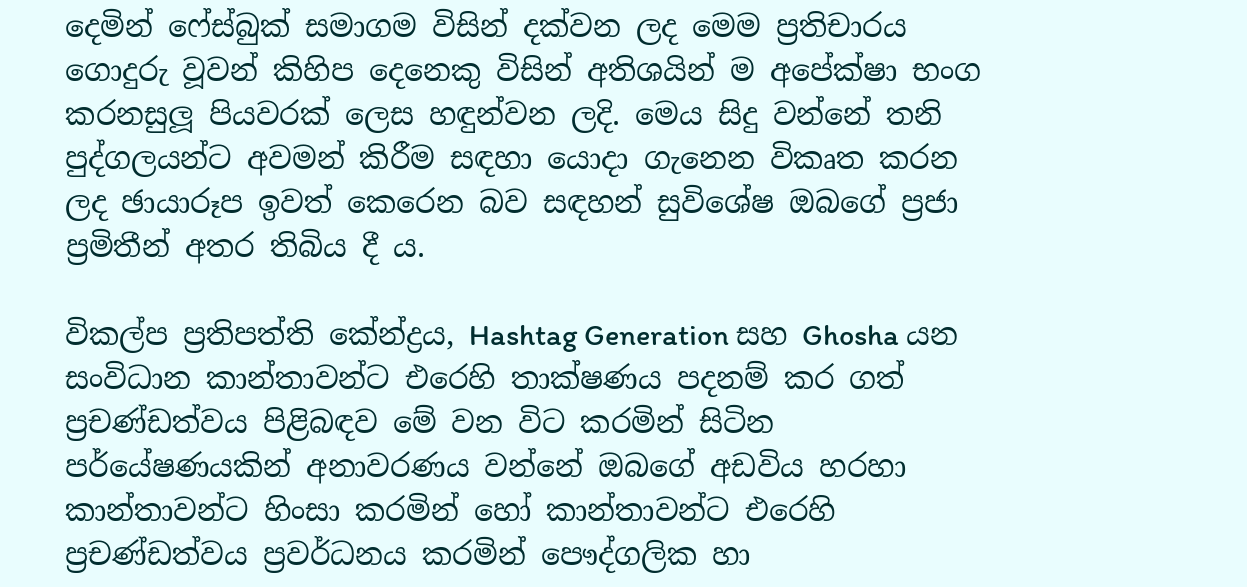දෙමින් ෆේස්බුක් සමාගම විසින් දක්වන ලද මෙම ප්‍රතිචාරය ගොදුරු වූවන් කිහිප දෙනෙකු විසින් අතිශයින් ම අපේක්ෂා භංග කරනසුලූ පියවරක් ලෙස හඳුන්වන ලදි. මෙය සිදු වන්නේ තනි පුද්ගලයන්ට අවමන් කිරීම සඳහා යොදා ගැනෙන විකෘත කරන ලද ඡායාරූප ඉවත් කෙරෙන බව සඳහන් සුවිශේෂ ඔබගේ ප්‍රජා ප්‍රමිතීන් අතර තිබිය දී ය.

විකල්ප ප්‍රතිපත්ති කේන්ද්‍රය, Hashtag Generation සහ Ghosha යන සංවිධාන කාන්තාවන්ට එරෙහි තාක්ෂණය පදනම් කර ගත් ප්‍රචණ්ඩත්වය පිළිබඳව මේ වන විට කරමින් සිටින පර්යේෂණයකින් අනාවරණය වන්නේ ඔබගේ අඩවිය හරහා කාන්තාවන්ට හිංසා කරමින් හෝ කාන්තාවන්ට එරෙහි ප්‍රචණ්ඩත්වය ප්‍රවර්ධනය කරමින් පෞද්ගලික හා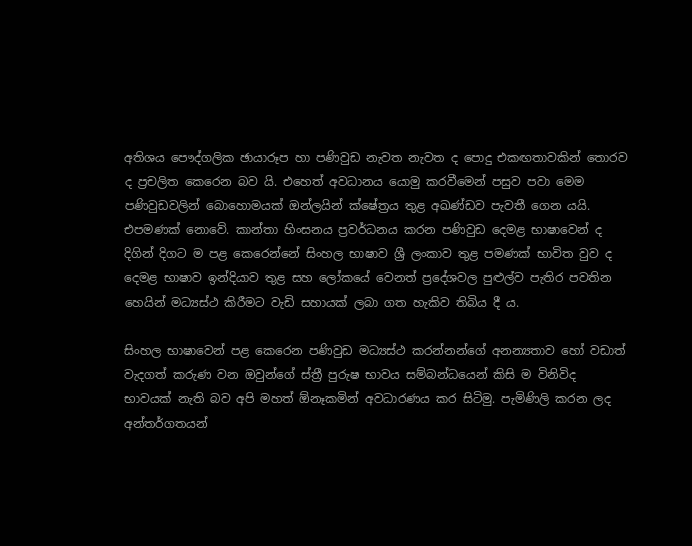අතිශය පෞද්ගලික ඡායාරූප හා පණිවුඩ නැවත නැවත ද පොදු එකඟතාවකින් තොරව ද ප්‍රචලිත කෙරෙන බව යි. එහෙත් අවධානය යොමු කරවීමෙන් පසුව පවා මෙම පණිවුඩවලින් බොහොමයක් ඔන්ලයින් ක්ෂේත්‍රය තුළ අඛණ්ඩව පැවතී ගෙන යයි. එපමණක් නොවේ. කාන්තා හිංසනය ප්‍රවර්ධනය කරන පණිවුඩ දෙමළ භාෂාවෙන් ද දිගින් දිගට ම පළ කෙරෙන්නේ සිංහල භාෂාව ශ්‍රී ලංකාව තුළ පමණක් භාවිත වුව ද දෙමළ භාෂාව ඉන්දියාව තුළ සහ ලෝකයේ වෙනත් ප්‍රදේශවල පුළුල්ව පැතිර පවතින හෙයින් මධ්‍යස්ථ කිරීමට වැඩි සහායක් ලබා ගත හැකිව තිබිය දී ය.

සිංහල භාෂාවෙන් පළ කෙරෙන පණිවුඩ මධ්‍යස්ථ කරන්නන්ගේ අනන්‍යතාව හෝ වඩාත් වැදගත් කරුණ වන ඔවුන්ගේ ස්ත්‍රී පුරුෂ භාවය සම්බන්ධයෙන් කිසි ම විනිවිද භාවයක් නැති බව අපි මහත් ඕනෑකමින් අවධාරණය කර සිටිමු. පැමිණිලි කරන ලද අන්තර්ගතයන්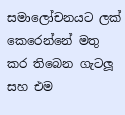සමාලෝචනයට ලක් කෙරෙන්නේ මතු කර තිබෙන ගැටලූ සහ එම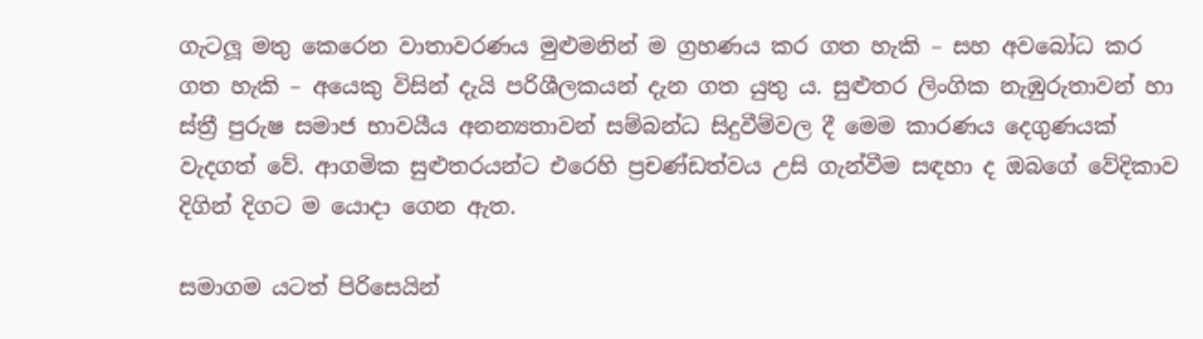ගැටලූ මතු කෙරෙන වාතාවරණය මුළුමනින් ම ග්‍රහණය කර ගත හැකි – සහ අවබෝධ කර ගත හැකි – අයෙකු විසින් දැයි පරිශීලකයන් දැන ගත යුතු ය. සුළුතර ලිංගික නැඹුරුතාවන් හා ස්ත්‍රී පුරුෂ සමාජ භාවයීය අනන්‍යතාවන් සම්බන්ධ සිදුවීම්වල දී මෙම කාරණය දෙගුණයක් වැදගත් වේ. ආගමික සුළුතරයන්ට එරෙහි ප්‍රචණ්ඩත්වය උසි ගැන්වීම සඳහා ද ඔබගේ වේදිකාව දිගින් දිගට ම යොදා ගෙන ඇත.

සමාගම යටත් පිරිසෙයින්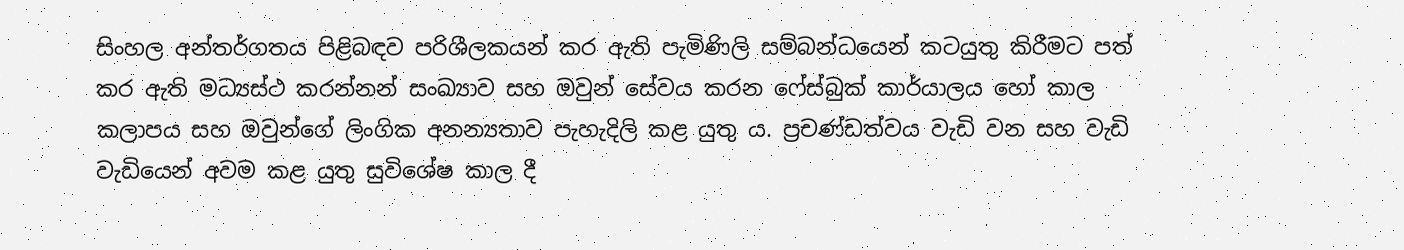සිංහල අන්තර්ගතය පිළිබඳව පරිශීලකයන් කර ඇති පැමිණිලි සම්බන්ධයෙන් කටයුතු කිරීමට පත් කර ඇති මධ්‍යස්ථ කරන්නන් සංඛ්‍යාව සහ ඔවුන් සේවය කරන ෆේස්බුක් කාර්යාලය හෝ කාල කලාපය සහ ඔවුන්ගේ ලිංගික අනන්‍යතාව පැහැදිලි කළ යුතු ය. ප්‍රචණ්ඩත්වය වැඩි වන සහ වැඩි වැඩියෙන් අවම කළ යුතු සුවිශේෂ කාල දී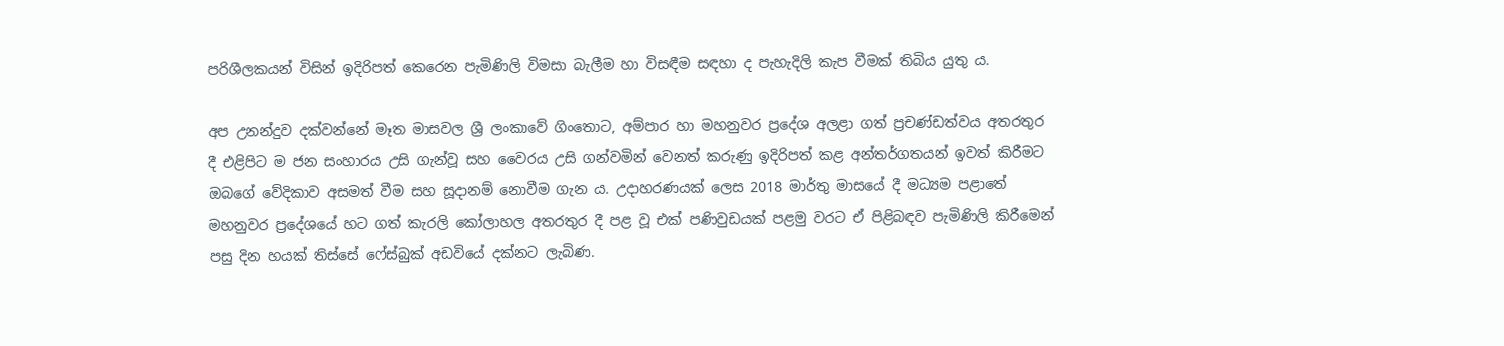පරිශීලකයන් විසින් ඉදිරිපත් කෙරෙන පැමිණිලි විමසා බැලීම හා විසඳීම සඳහා ද පැහැදිලි කැප වීමක් තිබිය යුතු ය.

අප උනන්දුව දක්වන්නේ මෑත මාසවල ශ්‍රී ලංකාවේ ගිංතොට, අම්පාර හා මහනුවර ප්‍රදේශ අලළා ගත් ප්‍රචණ්ඩත්වය අතරතුර දී එළිපිට ම ජන සංහාරය උසි ගැන්වූ සහ වෛරය උසි ගන්වමින් වෙනත් කරුණු ඉදිරිපත් කළ අන්තර්ගතයන් ඉවත් කිරීමට ඔබගේ වේදිකාව අසමත් වීම සහ සූදානම් නොවීම ගැන ය. උදාහරණයක් ලෙස 2018 මාර්තු මාසයේ දී මධ්‍යම පළාතේ මහනුවර ප්‍රදේශයේ හට ගත් කැරලි කෝලාහල අතරතුර දී පළ වූ එක් පණිවුඩයක් පළමු වරට ඒ පිළිබඳව පැමිණිලි කිරීමෙන් පසු දින හයක් තිස්සේ ෆේස්බුක් අඩවියේ දක්නට ලැබිණ.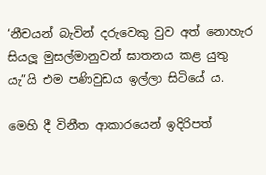‘නීචයන් බැවින් දරුවෙකු වුව අත් නොහැර සියලූ මුසල්මානුවන් ඝාතනය කළ යුතු යැ”යි එම පණිවුඩය ඉල්ලා සිටියේ ය.

මෙහි දී විනීත ආකාරයෙන් ඉදිරිපත්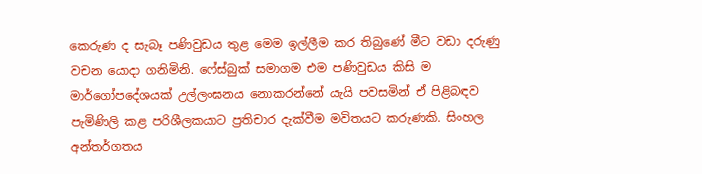කෙරුණ ද සැබෑ පණිවුඩය තුළ මෙම ඉල්ලීම කර තිබුණේ මීට වඩා දරුණු වචන යොදා ගනිමිනි. ෆේස්බුක් සමාගම එම පණිවුඩය කිසි ම මාර්ගෝපදේශයක් උල්ලංඝනය නොකරන්නේ යැයි පවසමින් ඒ පිළිබඳව පැමිණිලි කළ පරිශීලකයාට ප්‍රතිචාර දැක්වීම මවිතයට කරුණකි. සිංහල අන්තර්ගතය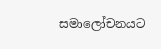සමාලෝචනයට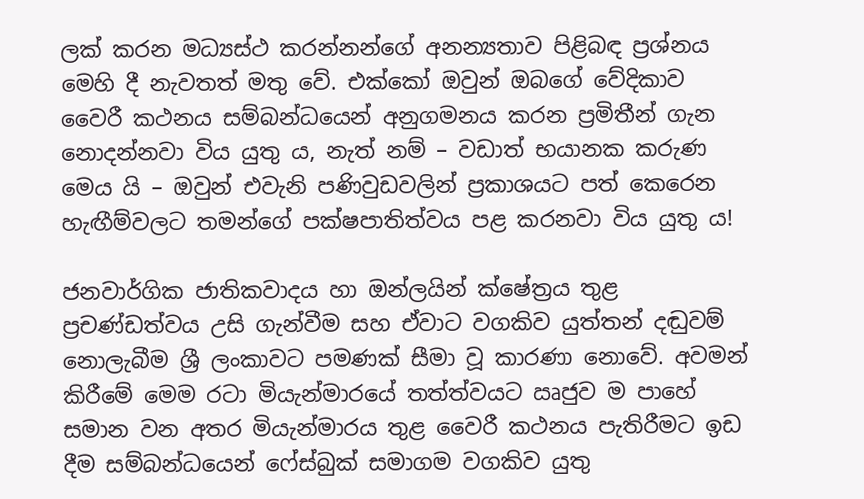ලක් කරන මධ්‍යස්ථ කරන්නන්ගේ අනන්‍යතාව පිළිබඳ ප්‍රශ්නය මෙහි දී නැවතත් මතු වේ. එක්කෝ ඔවුන් ඔබගේ වේදිකාව වෛරී කථනය සම්බන්ධයෙන් අනුගමනය කරන ප්‍රමිතීන් ගැන නොදන්නවා විය යුතු ය, නැත් නම් – වඩාත් භයානක කරුණ මෙය යි – ඔවුන් එවැනි පණිවුඩවලින් ප්‍රකාශයට පත් කෙරෙන හැඟීම්වලට තමන්ගේ පක්ෂපාතිත්වය පළ කරනවා විය යුතු ය!

ජනවාර්ගික ජාතිකවාදය හා ඔන්ලයින් ක්ෂේත්‍රය තුළ ප්‍රචණ්ඩත්වය උසි ගැන්වීම සහ ඒවාට වගකිව යුත්තන් දඬුවම් නොලැබීම ශ්‍රී ලංකාවට පමණක් සීමා වූ කාරණා නොවේ. අවමන් කිරීමේ මෙම රටා මියැන්මාරයේ තත්ත්වයට ඍජුව ම පාහේ සමාන වන අතර මියැන්මාරය තුළ වෛරී කථනය පැතිරීමට ඉඩ දීම සම්බන්ධයෙන් ෆේස්බුක් සමාගම වගකිව යුතු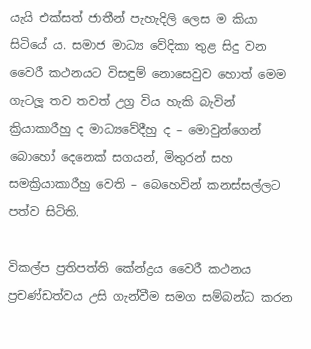යැයි එක්සත් ජාතීන් පැහැදිලි ලෙස ම කියා සිටියේ ය. සමාජ මාධ්‍ය වේදිකා තුළ සිදු වන වෛරී කථනයට විසඳුම් නොසෙවුව හොත් මෙම ගැටලූ තව තවත් උග්‍ර විය හැකි බැවින් ක්‍රියාකාරීහු ද මාධ්‍යවේදීහු ද – මොවුන්ගෙන් බොහෝ දෙනෙක් සගයන්, මිතුරන් සහ සමක්‍රියාකාරීහු වෙති – බෙහෙවින් කනස්සල්ලට පත්ව සිටිති.

විකල්ප ප්‍රතිපත්ති කේන්ද්‍රය වෛරී කථනය ප්‍රචණ්ඩත්වය උසි ගැන්වීම සමග සම්බන්ධ කරන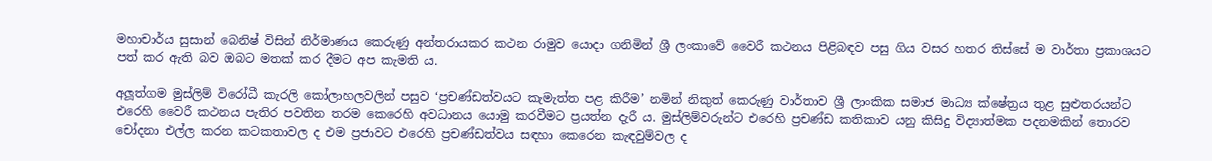මහාචාර්ය සුසාන් බෙනිෂ් විසින් නිර්මාණය කෙරුණු අන්තරායකර කථන රාමුව යොදා ගනිමින් ශ්‍රී ලංකාවේ වෛරී කථනය පිළිබඳව පසු ගිය වසර හතර තිස්සේ ම වාර්තා ප්‍රකාශයට පත් කර ඇති බව ඔබට මතක් කර දීමට අප කැමති ය.

අලූත්ගම මුස්ලිම් විරෝධී කැරලි කෝලාහලවලින් පසුව ‘ප්‍රචණ්ඩත්වයට කැමැත්ත පළ කිරීම’ නමින් නිකුත් කෙරුණු වාර්තාව ශ්‍රී ලාංකික සමාජ මාධ්‍ය ක්ෂේත්‍රය තුළ සුළුතරයන්ට එරෙහි වෛරී කථනය පැතිර පවතින තරම කෙරෙහි අවධානය යොමු කරවීමට ප්‍රයත්න දැරී ය. මුස්ලිම්වරුන්ට එරෙහි ප්‍රචණ්ඩ කතිකාව යනු කිසිදු විද්‍යාත්මක පදනමකින් තොරව චෝදනා එල්ල කරන කටකතාවල ද එම ප්‍රජාවට එරෙහි ප්‍රචණ්ඩත්වය සඳහා කෙරෙන කැඳවුම්වල ද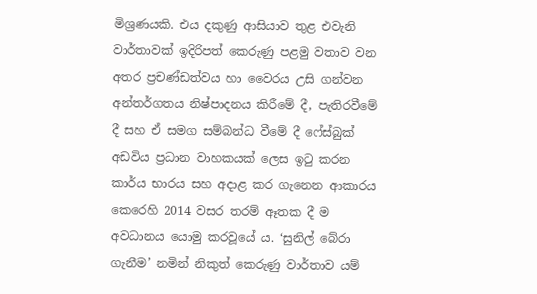මිශ්‍රණයකි. එය දකුණු ආසියාව තුළ එවැනි වාර්තාවක් ඉදිරිපත් කෙරුණු පළමු වතාව වන අතර ප්‍රචණ්ඩත්වය හා වෛරය උසි ගන්වන අන්තර්ගතය නිෂ්පාදනය කිරීමේ දී, පැතිරවීමේ දී සහ ඒ සමග සම්බන්ධ වීමේ දී ෆේස්බුක් අඩවිය ප්‍රධාන වාහකයක් ලෙස ඉටු කරන කාර්ය භාරය සහ අදාළ කර ගැනෙන ආකාරය කෙරෙහි 2014 වසර තරම් ඈතක දී ම අවධානය යොමු කරවූයේ ය. ‘සුනිල් බේරා ගැනීම’ නමින් නිකුත් කෙරුණු වාර්තාව යම්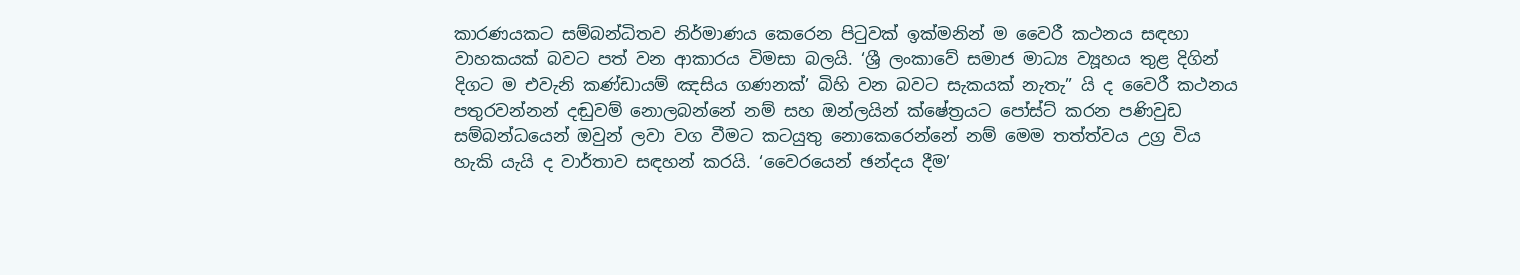කාරණයකට සම්බන්ධිතව නිර්මාණය කෙරෙන පිටුවක් ඉක්මනින් ම වෛරී කථනය සඳහා වාහකයක් බවට පත් වන ආකාරය විමසා බලයි. ‘ශ්‍රී ලංකාවේ සමාජ මාධ්‍ය ව්‍යූහය තුළ දිගින් දිගට ම එවැනි කණ්ඩායම් ඤසිය ගණනක්’ බිහි වන බවට සැකයක් නැතැ” යි ද වෛරී කථනය පතුරවන්නන් දඬුවම් නොලබන්නේ නම් සහ ඔන්ලයින් ක්ෂේත්‍රයට පෝස්ට් කරන පණිවුඩ සම්බන්ධයෙන් ඔවුන් ලවා වග වීමට කටයුතු නොකෙරෙන්නේ නම් මෙම තත්ත්වය උග්‍ර විය හැකි යැයි ද වාර්තාව සඳහන් කරයි. ‘වෛරයෙන් ඡන්දය දීම’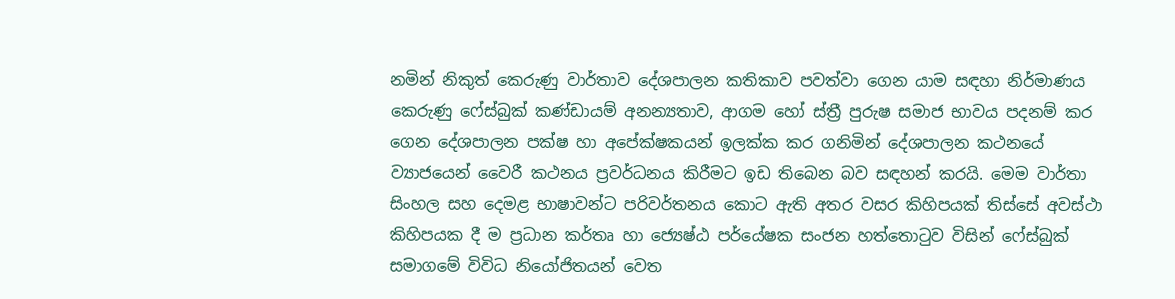නමින් නිකුත් කෙරුණු වාර්තාව දේශපාලන කතිකාව පවත්වා ගෙන යාම සඳහා නිර්මාණය කෙරුණු ෆේස්බුක් කණ්ඩායම් අනන්‍යතාව, ආගම හෝ ස්ත්‍රී පුරුෂ සමාජ භාවය පදනම් කර ගෙන දේශපාලන පක්ෂ හා අපේක්ෂකයන් ඉලක්ක කර ගනිමින් දේශපාලන කථනයේ ව්‍යාජයෙන් වෛරී කථනය ප්‍රවර්ධනය කිරීමට ඉඩ තිබෙන බව සඳහන් කරයි. මෙම වාර්තා සිංහල සහ දෙමළ භාෂාවන්ට පරිවර්තනය කොට ඇති අතර වසර කිහිපයක් තිස්සේ අවස්ථා කිහිපයක දී ම ප්‍රධාන කර්තෘ හා ජ්‍යෙෂ්ඨ පර්යේෂක සංජන හත්තොටුව විසින් ෆේස්බුක් සමාගමේ විවිධ නියෝජිතයන් වෙත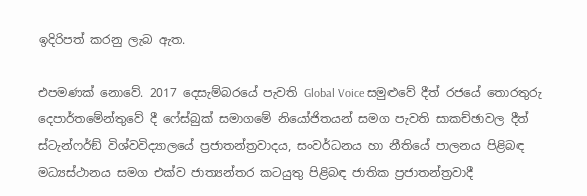ඉදිරිපත් කරනු ලැබ ඇත.

එපමණක් නොවේ. 2017 දෙසැම්බරයේ පැවති Global Voice සමුළුවේ දීත් රජයේ තොරතුරු දෙපාර්තමේන්තුවේ දී ෆේස්බුක් සමාගමේ නියෝජිතයන් සමග පැවති සාකච්ඡාවල දීත් ස්ටැන්ෆර්ඞ් විශ්වවිද්‍යාලයේ ප්‍රජාතන්ත්‍රවාදය, සංවර්ධනය හා නීතියේ පාලනය පිළිබඳ මධ්‍යස්ථානය සමග එක්ව ජාත්‍යන්තර කටයුතු පිළිබඳ ජාතික ප්‍රජාතන්ත්‍රවාදී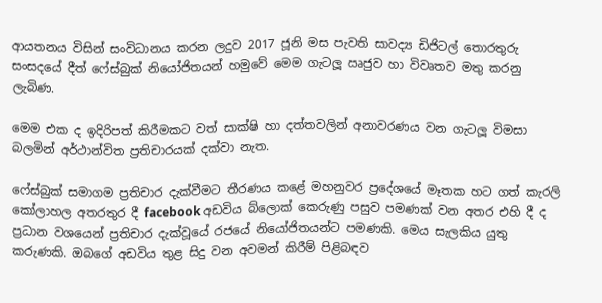ආයතනය විසින් සංවිධානය කරන ලදුව 2017 ජූනි මස පැවති සාවද්‍ය ඩිජිටල් තොරතුරු සංසදයේ දීත් ෆේස්බුක් නියෝජිතයන් හමුවේ මෙම ගැටලූ ඍජුව හා විවෘතව මතු කරනු ලැබිණ.

මෙම එක ද ඉදිරිපත් කිරීමකට වත් සාක්ෂි හා දත්තවලින් අනාවරණය වන ගැටලූ විමසා බලමින් අර්ථාන්විත ප්‍රතිචාරයක් දක්වා නැත.

ෆේස්බුක් සමාගම ප්‍රතිචාර දැක්වීමට තීරණය කළේ මහනුවර ප්‍රදේශයේ මෑතක හට ගත් කැරලි කෝලාහල අතරතුර දී facebook අඩවිය බ්ලොක් කෙරුණු පසුව පමණක් වන අතර එහි දී ද ප්‍රධාන වශයෙන් ප්‍රතිචාර දැක්වූයේ රජයේ නියෝජිතයන්ට පමණකි. මෙය සැලකිය යුතු කරුණකි. ඔබගේ අඩවිය තුළ සිදු වන අවමන් කිරීම් පිළිබඳව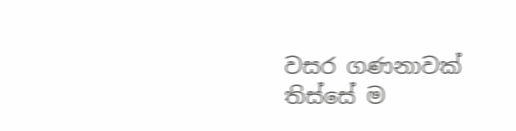වසර ගණනාවක් තිස්සේ ම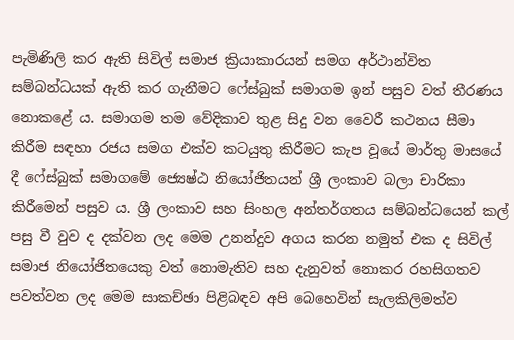පැමිණිලි කර ඇති සිවිල් සමාජ ක්‍රියාකාරයන් සමග අර්ථාන්විත සම්බන්ධයක් ඇති කර ගැනීමට ෆේස්බුක් සමාගම ඉන් පසුව වත් තීරණය නොකළේ ය. සමාගම තම වේදිකාව තුළ සිදු වන වෛරී කථනය සීමා කිරීම සඳහා රජය සමග එක්ව කටයුතු කිරීමට කැප වූයේ මාර්තු මාසයේ දී ෆේස්බුක් සමාගමේ ජ්‍යෙෂ්ඨ නියෝජිතයන් ශ්‍රී ලංකාව බලා චාරිකා කිරීමෙන් පසුව ය. ශ්‍රී ලංකාව සහ සිංහල අන්තර්ගතය සම්බන්ධයෙන් කල් පසු වී වුව ද දක්වන ලද මෙම උනන්දුව අගය කරන නමුත් එක ද සිවිල් සමාජ නියෝජිතයෙකු වත් නොමැතිව සහ දැනුවත් නොකර රහසිගතව පවත්වන ලද මෙම සාකච්ඡා පිළිබඳව අපි බෙහෙවින් සැලකිලිමත්ව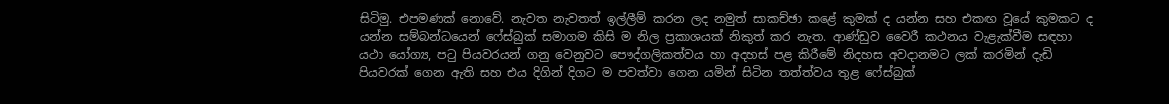සිටිමු. එපමණක් නොවේ. නැවත නැවතත් ඉල්ලීම් කරන ලද නමුත් සාකච්ඡා කළේ කුමක් ද යන්න සහ එකඟ වූයේ කුමකට ද යන්න සම්බන්ධයෙන් ෆේස්බුක් සමාගම කිසි ම නිල ප්‍රකාශයක් නිකුත් කර නැත. ආණ්ඩුව වෛරී කථනය වැළැක්වීම සඳහා යථා යෝග්‍ය, පටු පියවරයන් ගනු වෙනුවට පෞද්ගලිකත්වය හා අදහස් පළ කිරීමේ නිදහස අවදානමට ලක් කරමින් දැඩි පියවරක් ගෙන ඇති සහ එය දිගින් දිගට ම පවත්වා ගෙන යමින් සිටින තත්ත්වය තුළ ෆේස්බුක්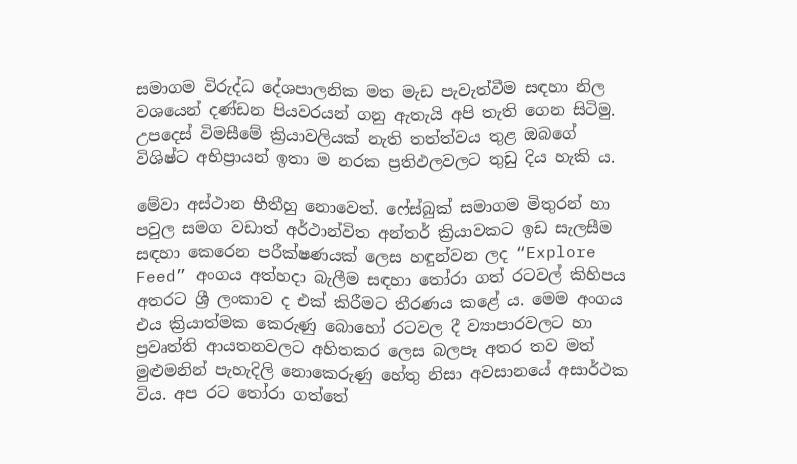සමාගම විරුද්ධ දේශපාලනික මත මැඩ පැවැත්වීම සඳහා නිල වශයෙන් දණ්ඩන පියවරයන් ගනු ඇතැයි අපි තැති ගෙන සිටිමු. උපදෙස් විමසීමේ ක්‍රියාවලියක් නැති තත්ත්වය තුළ ඔබගේ විශිෂ්ට අභිප්‍රායන් ඉතා ම නරක ප්‍රතිඵලවලට තුඩු දිය හැකි ය.

මේවා අස්ථාන භීතීහු නොවෙත්. ෆේස්බුක් සමාගම මිතුරන් හා පවුල සමග වඩාත් අර්ථාන්විත අන්තර් ක්‍රියාවකට ඉඩ සැලසීම සඳහා කෙරෙන පරීක්ෂණයක් ලෙස හඳුන්වන ලද “Explore Feed” අංගය අත්හදා බැලීම සඳහා තෝරා ගත් රටවල් කිහිපය අතරට ශ්‍රී ලංකාව ද එක් කිරීමට තීරණය කළේ ය. මෙම අංගය එය ක්‍රියාත්මක කෙරුණු බොහෝ රටවල දී ව්‍යාපාරවලට හා ප්‍රවෘත්ති ආයතනවලට අහිතකර ලෙස බලපෑ අතර තව මත් මුළුමනින් පැහැදිලි නොකෙරුණු හේතු නිසා අවසානයේ අසාර්ථක විය. අප රට තෝරා ගත්තේ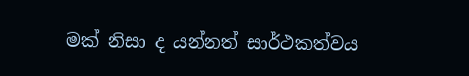මක් නිසා ද යන්නත් සාර්ථකත්වය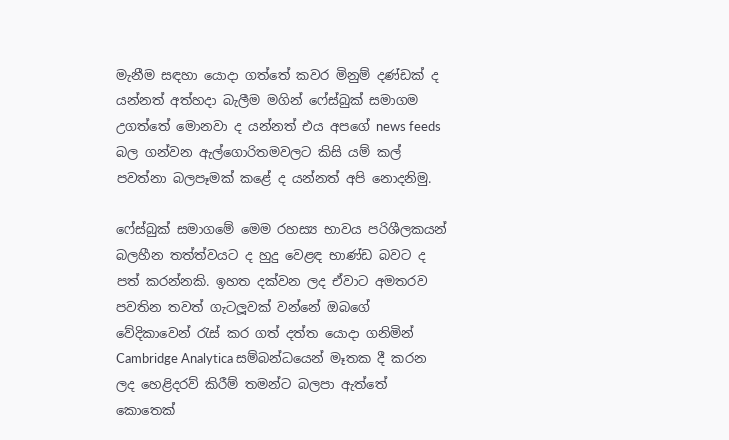මැනීම සඳහා යොදා ගත්තේ කවර මිනුම් දණ්ඩක් ද යන්නත් අත්හදා බැලීම මගින් ෆේස්බුක් සමාගම උගත්තේ මොනවා ද යන්නත් එය අපගේ news feeds බල ගන්වන ඇල්ගොරිතමවලට කිසි යම් කල් පවත්නා බලපෑමක් කළේ ද යන්නත් අපි නොදනිමු.

ෆේස්බුක් සමාගමේ මෙම රහස්‍ය භාවය පරිශීලකයන් බලහීන තත්ත්වයට ද හුදු වෙළඳ භාණ්ඩ බවට ද පත් කරන්නකි. ඉහත දක්වන ලද ඒවාට අමතරව පවතින තවත් ගැටලූවක් වන්නේ ඔබගේ වේදිකාවෙන් රැස් කර ගත් දත්ත යොදා ගනිමින් Cambridge Analytica සම්බන්ධයෙන් මෑතක දී කරන ලද හෙළිදරව් කිරීම් තමන්ට බලපා ඇත්තේ කොතෙක්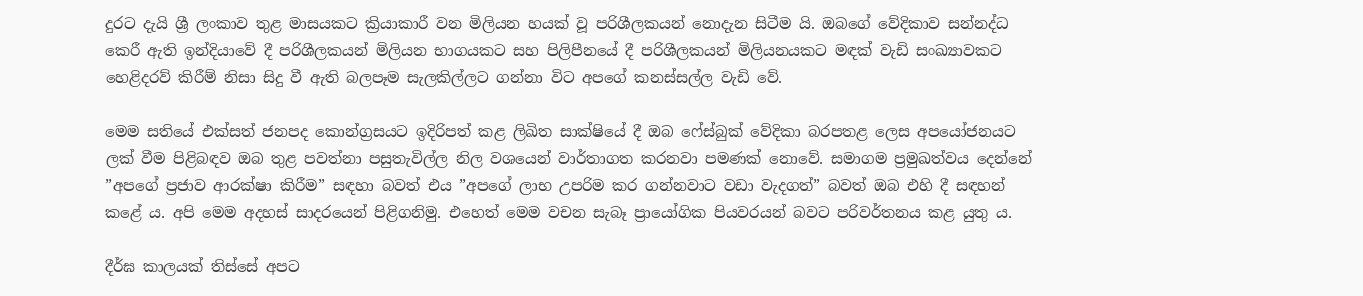දුරට දැයි ශ්‍රී ලංකාව තුළ මාසයකට ක්‍රියාකාරී වන මිලියන හයක් වූ පරිශීලකයන් නොදැන සිටීම යි. ඔබගේ වේදිකාව සන්නද්ධ කෙරී ඇති ඉන්දියාවේ දී පරිශීලකයන් මිලියන භාගයකට සහ පිලිපීනයේ දී පරිශීලකයන් මිලියනයකට මඳක් වැඩි සංඛ්‍යාවකට හෙළිදරව් කිරීම් නිසා සිදු වී ඇති බලපෑම සැලකිල්ලට ගන්නා විට අපගේ කනස්සල්ල වැඩි වේ.

මෙම සතියේ එක්සත් ජනපද කොන්ග්‍රසයට ඉදිරිපත් කළ ලිඛිත සාක්ෂියේ දී ඔබ ෆේස්බුක් වේදිකා බරපතළ ලෙස අපයෝජනයට ලක් වීම පිළිබඳව ඔබ තුළ පවත්නා පසුතැවිල්ල නිල වශයෙන් වාර්තාගත කරනවා පමණක් නොවේ. සමාගම ප්‍රමුඛත්වය දෙන්නේ ”අපගේ ප්‍රජාව ආරක්ෂා කිරීම” සඳහා බවත් එය ”අපගේ ලාභ උපරිම කර ගන්නවාට වඩා වැදගත්” බවත් ඔබ එහි දී සඳහන් කළේ ය. අපි මෙම අදහස් සාදරයෙන් පිළිගනිමු. එහෙත් මෙම වචන සැබෑ ප්‍රායෝගික පියවරයන් බවට පරිවර්තනය කළ යුතු ය.

දීර්ඝ කාලයක් තිස්සේ අපට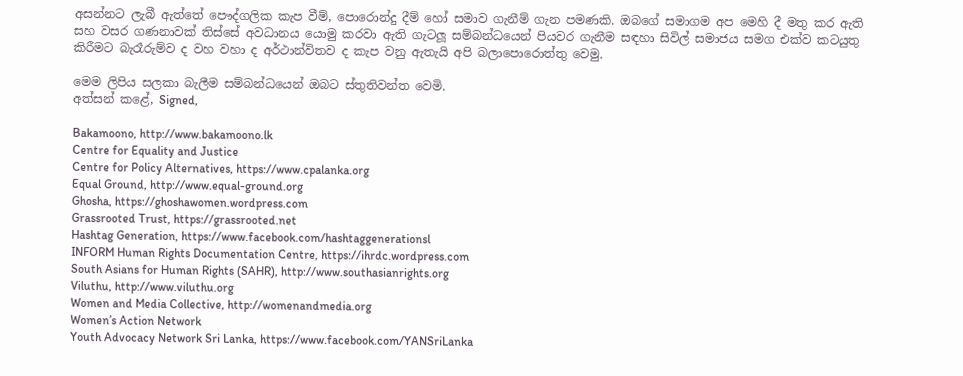අසන්නට ලැබී ඇත්තේ පෞද්ගලික කැප වීම්, පොරොන්දු දීම් හෝ සමාව ගැනීම් ගැන පමණකි. ඔබගේ සමාගම අප මෙහි දී මතු කර ඇති සහ වසර ගණනාවක් තිස්සේ අවධානය යොමු කරවා ඇති ගැටලූ සම්බන්ධයෙන් පියවර ගැනීම සඳහා සිවිල් සමාජය සමග එක්ව කටයුතු කිරීමට බැරෑරුම්ව ද වහ වහා ද අර්ථාන්විතව ද කැප වනු ඇතැයි අපි බලාපොරොත්තු වෙමු.

මෙම ලිපිය සලකා බැලීම සම්බන්ධයෙන් ඔබට ස්තුතිවන්ත වෙමි.
අත්සන් කළේ, Signed,

Bakamoono, http://www.bakamoono.lk
Centre for Equality and Justice
Centre for Policy Alternatives, https://www.cpalanka.org
Equal Ground, http://www.equal-ground.org
Ghosha, https://ghoshawomen.wordpress.com
Grassrooted Trust, https://grassrooted.net
Hashtag Generation, https://www.facebook.com/hashtaggenerationsl
INFORM Human Rights Documentation Centre, https://ihrdc.wordpress.com
South Asians for Human Rights (SAHR), http://www.southasianrights.org
Viluthu, http://www.viluthu.org
Women and Media Collective, http://womenandmedia.org
Women’s Action Network
Youth Advocacy Network Sri Lanka, https://www.facebook.com/YANSriLanka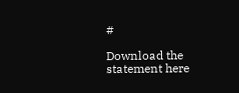#

Download the statement here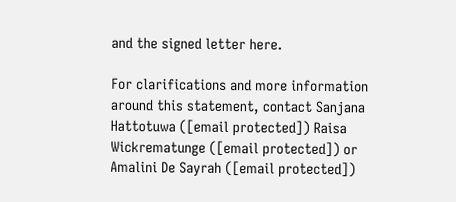and the signed letter here.

For clarifications and more information around this statement, contact Sanjana Hattotuwa ([email protected]) Raisa Wickrematunge ([email protected]) or Amalini De Sayrah ([email protected])